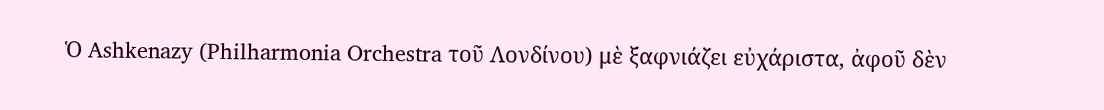Ὁ Ashkenazy (Philharmonia Orchestra τοῦ Λονδίνου) μὲ ξαφνιάζει εὐχάριστα, ἀφοῦ δὲν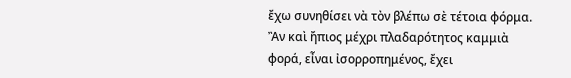ἔχω συνηθίσει νὰ τὸν βλέπω σὲ τέτοια φόρμα. Ἂν καὶ ἤπιος μέχρι πλαδαρότητος καμμιὰ φορά, εἶναι ἰσορροπημένος, ἔχει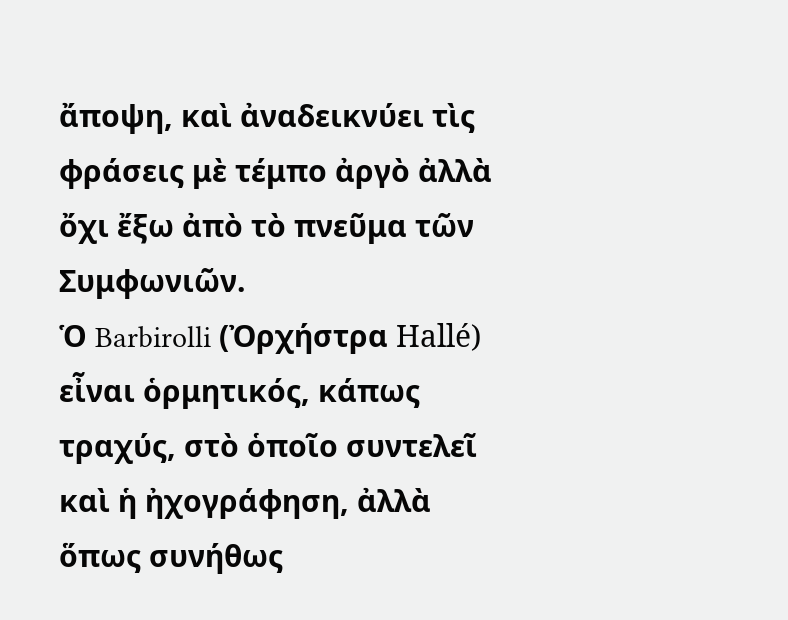ἄποψη, καὶ ἀναδεικνύει τὶς φράσεις μὲ τέμπο ἀργὸ ἀλλὰ ὄχι ἔξω ἀπὸ τὸ πνεῦμα τῶν Συμφωνιῶν.
Ὁ Barbirolli (Ὀρχήστρα Hallé) εἶναι ὁρμητικός, κάπως τραχύς, στὸ ὁποῖο συντελεῖ καὶ ἡ ἠχογράφηση, ἀλλὰ ὅπως συνήθως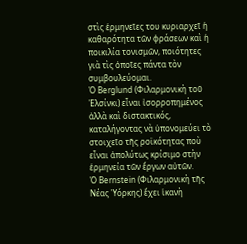στὶς ἑρμηνεῖες του κυριαρχεῖ ἡ καθαρότητα τῶν φράσεων καὶ ἡ ποικιλία τονισμῶν, ποιότητες γιὰ τὶς ὁποῖες πάντα τὸν συμβουλεύομαι.
Ὁ Berglund (Φιλαρμονικὴ τοῦ Ἑλσίνκι) εἶναι ἰσορροπημένος ἀλλὰ καὶ διστακτικός, καταλήγοντας νὰ ὑπονομεύει τὸ στοιχεῖο τῆς ροϊκότητας ποὺ εἶναι ἀπολύτως κρίσιμο στὴν ἑρμηνεία τῶν ἔργων αὐτῶν.
Ὁ Bernstein (Φιλαρμονικὴ τῆς Νέας Ὑόρκης) ἔχει ἱκανὴ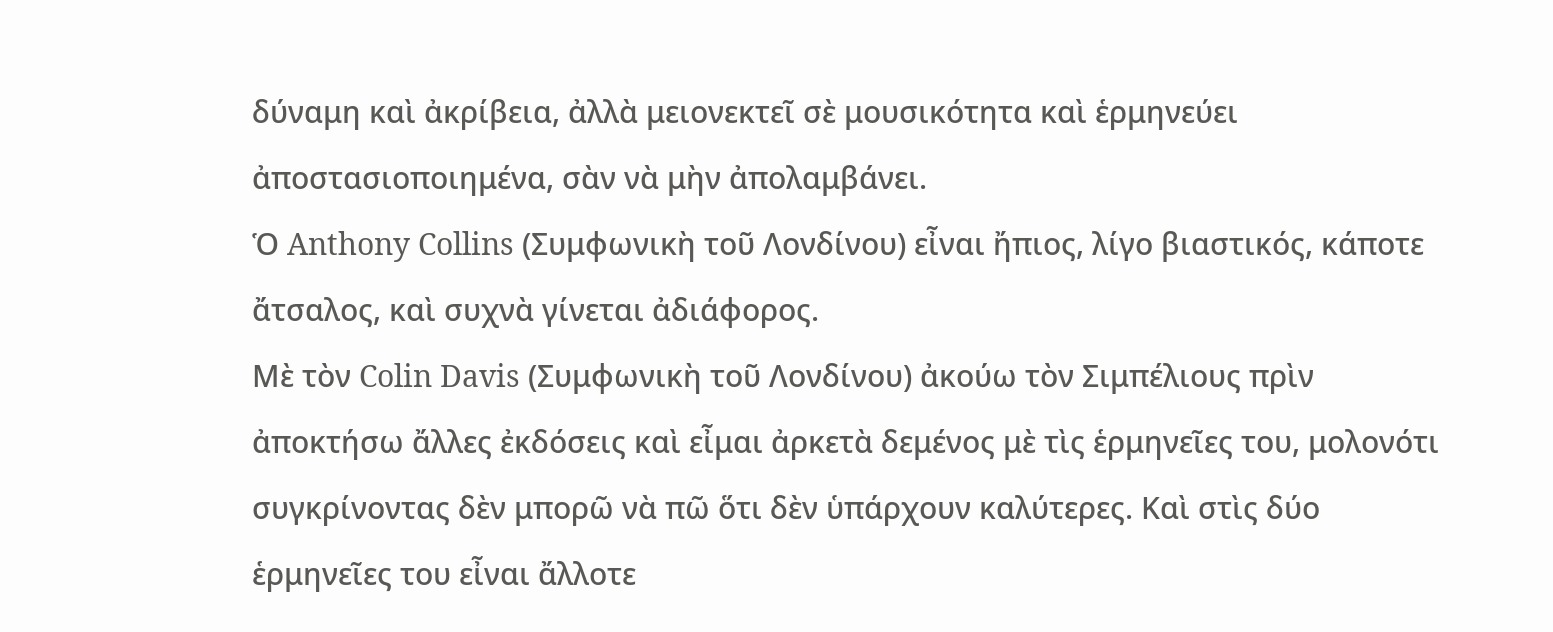δύναμη καὶ ἀκρίβεια, ἀλλὰ μειονεκτεῖ σὲ μουσικότητα καὶ ἑρμηνεύει ἀποστασιοποιημένα, σὰν νὰ μὴν ἀπολαμβάνει.
Ὁ Anthony Collins (Συμφωνικὴ τοῦ Λονδίνου) εἶναι ἤπιος, λίγο βιαστικός, κάποτε ἄτσαλος, καὶ συχνὰ γίνεται ἀδιάφορος.
Μὲ τὸν Colin Davis (Συμφωνικὴ τοῦ Λονδίνου) ἀκούω τὸν Σιμπέλιους πρὶν ἀποκτήσω ἄλλες ἐκδόσεις καὶ εἶμαι ἀρκετὰ δεμένος μὲ τὶς ἑρμηνεῖες του, μολονότι συγκρίνοντας δὲν μπορῶ νὰ πῶ ὅτι δὲν ὑπάρχουν καλύτερες. Καὶ στὶς δύο ἑρμηνεῖες του εἶναι ἄλλοτε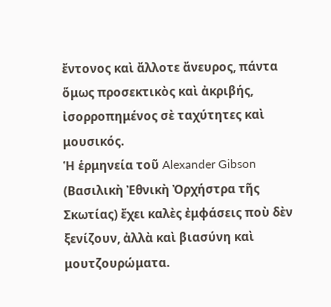ἔντονος καὶ ἄλλοτε ἄνευρος, πάντα ὅμως προσεκτικὸς καὶ ἀκριβής, ἰσορροπημένος σὲ ταχύτητες καὶ μουσικός.
Ἡ ἑρμηνεία τοῦ Alexander Gibson (Βασιλικὴ Ἐθνικὴ Ὀρχήστρα τῆς Σκωτίας) ἔχει καλὲς ἐμφάσεις ποὺ δὲν ξενίζουν, ἀλλὰ καὶ βιασύνη καὶ μουτζουρώματα.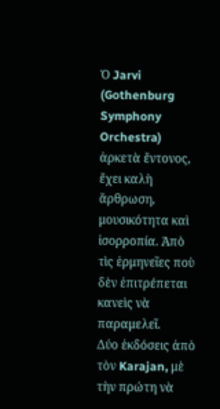Ὁ Jarvi (Gothenburg Symphony Orchestra) ἀρκετὰ ἔντονος, ἔχει καλὴ ἄρθρωση, μουσικότητα καὶ ἰσορροπία. Ἀπὸ τὶς ἑρμηνεῖες ποὺ δὲν ἐπιτρέπεται κανεὶς νὰ παραμελεῖ.
Δύο ἐκδόσεις ἀπὸ τὸν Karajan, μὲ τὴν πρώτη νὰ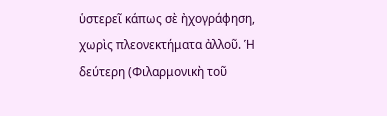ὑστερεῖ κάπως σὲ ἠχογράφηση, χωρὶς πλεονεκτήματα ἀλλοῦ. Ἡ δεύτερη (Φιλαρμονικὴ τοῦ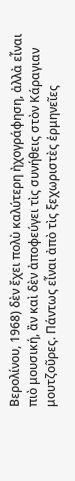Βερολίνου, 1968) δὲν ἔχει πολὺ καλύτερη ἠχογράφηση, ἀλλὰ εἶναι πιὸ μουσική, ἂν καὶ δὲν ἀποφεύγει τὶς συνήθεις στὸν Κάραγιαν μουτζοῦρες. Πάντως εἶναι ἀπὸ τὶς ξεχωριστὲς ἑρμηνεῖες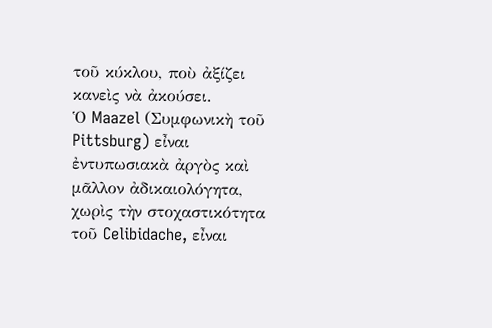τοῦ κύκλου, ποὺ ἀξίζει κανεὶς νὰ ἀκούσει.
Ὁ Maazel (Συμφωνικὴ τοῦ Pittsburg) εἶναι ἐντυπωσιακὰ ἀργὸς καὶ μᾶλλον ἀδικαιολόγητα, χωρὶς τὴν στοχαστικότητα τοῦ Celibidache, εἶναι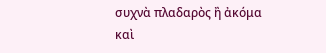συχνὰ πλαδαρὸς ἢ ἀκόμα καὶ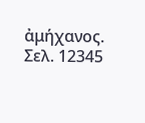ἀμήχανος.
Σελ. 12345